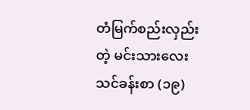တံမြက်စည်းလှည်းတဲ့ မင်းသားလေး
သင်ခန်းစာ (၁၉)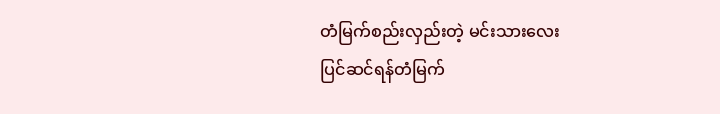တံမြက်စည်းလှည်းတဲ့ မင်းသားလေး
ပြင်ဆင်ရန်တံမြက်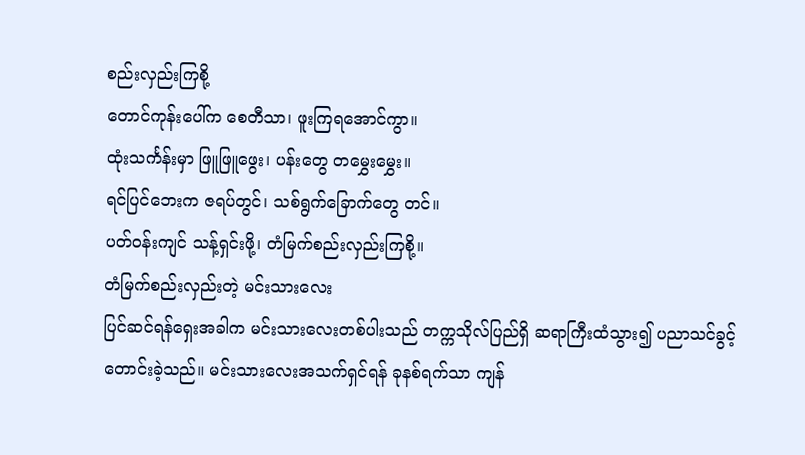စည်းလှည်းကြစို့
တောင်ကုန်းပေါ်က စေတီသာ၊ ဖူးကြရအောင်ကွာ။
ထုံးသင်္ကန်းမှာ ဖြူဖြူဖွေး၊ ပန်းတွေ တမွှေးမွှေး။
ရင်ပြင်ဘေးက ဇရပ်တွင်၊ သစ်ရွက်ခြောက်တွေ တင်။
ပတ်ဝန်းကျင် သန့်ရှင်းဖို့၊ တံမြက်စည်းလှည်းကြစို့။
တံမြက်စည်းလှည်းတဲ့ မင်းသားလေး
ပြင်ဆင်ရန်ရှေးအခါက မင်းသားလေးတစ်ပါးသည် တက္ကသိုလ်ပြည်ရှိ ဆရာကြီးထံသွား၍ ပညာသင်ခွင့် တောင်းခဲ့သည်။ မင်းသားလေးအသက်ရှင်ရန် ခုနစ်ရက်သာ ကျန်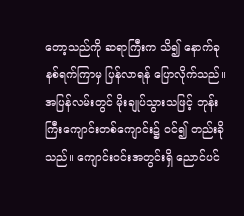တော့သည်ကို ဆရာကြီးက သိ၍ နောက်ခုနစ်ရက်ကြာမှ ပြန်လာရန် ပြောလိုက်သည်။ အပြန်လမ်းတွင် မိုးချုပ်သွားသဖြင့် ဘုန်းကြီးကျောင်းတစ်ကျောင်း၌ ဝင်၍ တည်းခိုသည်။ ကျောင်းဝင်းအတွင်းရှိ ညောင်ပင်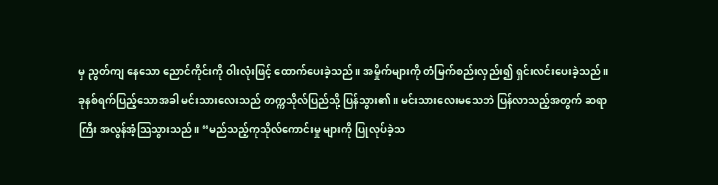မှ ညွတ်ကျ နေသော ညောင်ကိုင်းကို ဝါးလုံးဖြင့် ထောက်ပေးခဲ့သည်။ အမှိုက်များကို တံမြက်စည်းလှည်း၍ ရှင်းလင်းပေးခဲ့သည်။
ခုနစ်ရက်ပြည့်သောအခါ မင်းသားလေးသည် တက္ကသိုလ်ပြည်သို့ ပြန်သွား၏။ မင်းသားလေးမသေဘဲ ပြန်လာသည့်အတွက် ဆရာကြီး အလွန်အံ့သြသွားသည်။ “မည်သည့်ကုသိုလ်ကောင်းမှု များကို ပြုလုပ်ခဲ့သ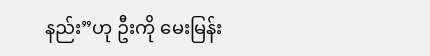နည်း”ဟု ဦးကို မေးမြန်း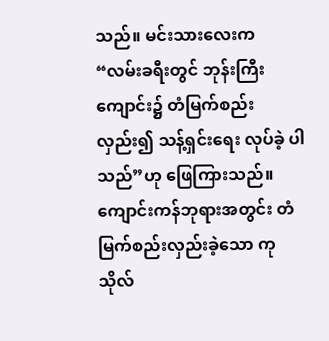သည်။ မင်းသားလေးက “လမ်းခရီးတွင် ဘုန်းကြီးကျောင်း၌ တံမြက်စည်းလှည်း၍ သန့်ရှင်းရေး လုပ်ခဲ့ ပါသည်”ဟု ဖြေကြားသည်။ ကျောင်းကန်ဘုရားအတွင်း တံမြက်စည်းလှည်းခဲ့သော ကုသိုလ်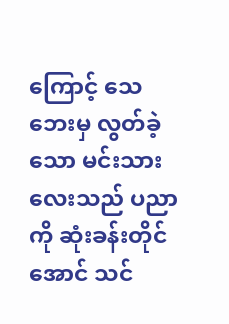ကြောင့် သေဘေးမှ လွတ်ခဲ့သော မင်းသားလေးသည် ပညာကို ဆုံးခန်းတိုင်အောင် သင်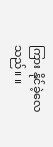ကြား နိုင်ခဲ့လေသည်။ ။